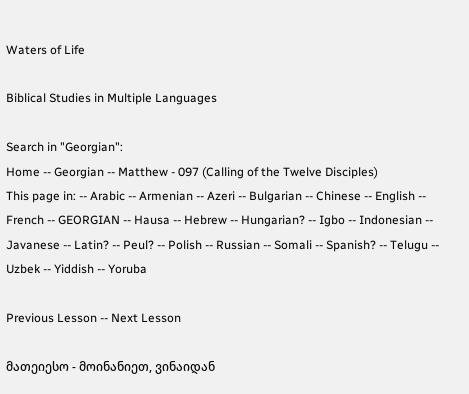Waters of Life

Biblical Studies in Multiple Languages

Search in "Georgian":
Home -- Georgian -- Matthew - 097 (Calling of the Twelve Disciples)
This page in: -- Arabic -- Armenian -- Azeri -- Bulgarian -- Chinese -- English -- French -- GEORGIAN -- Hausa -- Hebrew -- Hungarian? -- Igbo -- Indonesian -- Javanese -- Latin? -- Peul? -- Polish -- Russian -- Somali -- Spanish? -- Telugu -- Uzbek -- Yiddish -- Yoruba

Previous Lesson -- Next Lesson

მათეიესო - მოინანიეთ, ვინაიდან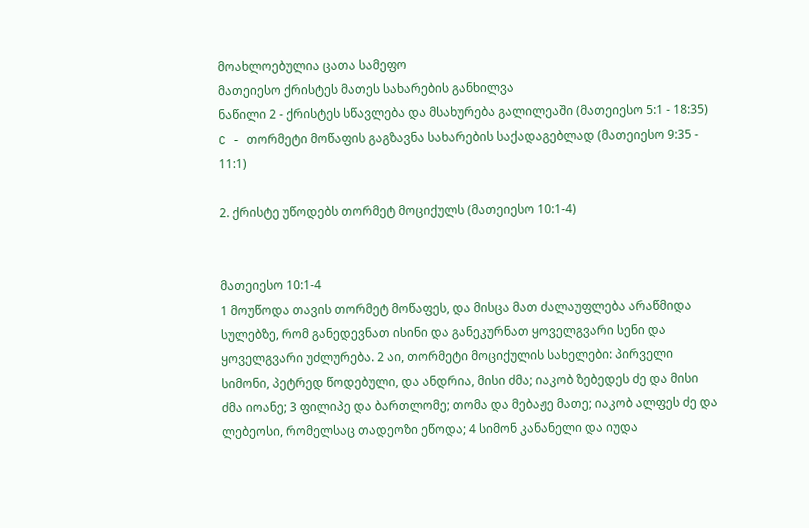მოახლოებულია ცათა სამეფო
მათეიესო ქრისტეს მათეს სახარების განხილვა
ნაწილი 2 - ქრისტეს სწავლება და მსახურება გალილეაში (მათეიესო 5:1 - 18:35)
C - თორმეტი მოწაფის გაგზავნა სახარების საქადაგებლად (მათეიესო 9:35 - 11:1)

2. ქრისტე უწოდებს თორმეტ მოციქულს (მათეიესო 10:1-4)


მათეიესო 10:1-4
1 მოუწოდა თავის თორმეტ მოწაფეს, და მისცა მათ ძალაუფლება არაწმიდა სულებზე, რომ განედევნათ ისინი და განეკურნათ ყოველგვარი სენი და ყოველგვარი უძლურება. 2 აი, თორმეტი მოციქულის სახელები: პირველი სიმონი, პეტრედ წოდებული, და ანდრია, მისი ძმა; იაკობ ზებედეს ძე და მისი ძმა იოანე; 3 ფილიპე და ბართლომე; თომა და მებაჟე მათე; იაკობ ალფეს ძე და ლებეოსი, რომელსაც თადეოზი ეწოდა; 4 სიმონ კანანელი და იუდა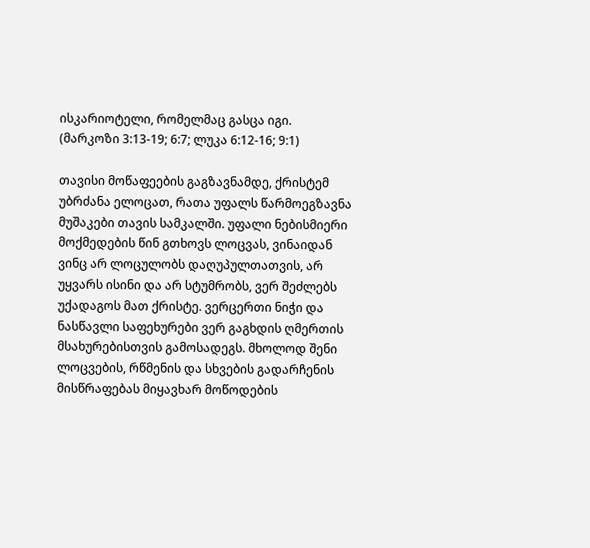ისკარიოტელი, რომელმაც გასცა იგი.
(მარკოზი 3:13-19; 6:7; ლუკა 6:12-16; 9:1)

თავისი მოწაფეების გაგზავნამდე, ქრისტემ უბრძანა ელოცათ, რათა უფალს წარმოეგზავნა მუშაკები თავის სამკალში. უფალი ნებისმიერი მოქმედების წინ გთხოვს ლოცვას, ვინაიდან ვინც არ ლოცულობს დაღუპულთათვის, არ უყვარს ისინი და არ სტუმრობს, ვერ შეძლებს უქადაგოს მათ ქრისტე. ვერცერთი ნიჭი და ნასწავლი საფეხურები ვერ გაგხდის ღმერთის მსახურებისთვის გამოსადეგს. მხოლოდ შენი ლოცვების, რწმენის და სხვების გადარჩენის მისწრაფებას მიყავხარ მოწოდების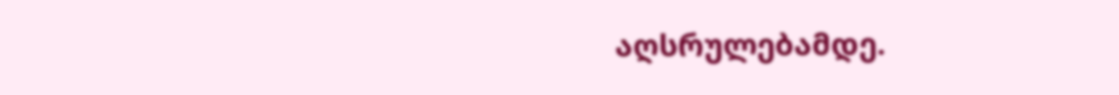აღსრულებამდე.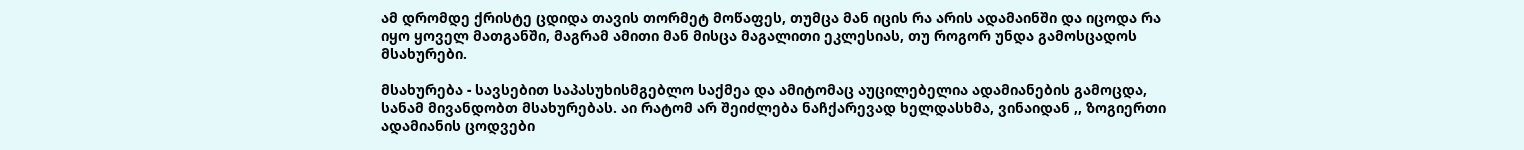ამ დრომდე ქრისტე ცდიდა თავის თორმეტ მოწაფეს, თუმცა მან იცის რა არის ადამაინში და იცოდა რა იყო ყოველ მათგანში, მაგრამ ამითი მან მისცა მაგალითი ეკლესიას, თუ როგორ უნდა გამოსცადოს მსახურები.

მსახურება - სავსებით საპასუხისმგებლო საქმეა და ამიტომაც აუცილებელია ადამიანების გამოცდა, სანამ მივანდობთ მსახურებას. აი რატომ არ შეიძლება ნაჩქარევად ხელდასხმა, ვინაიდან ,, ზოგიერთი ადამიანის ცოდვები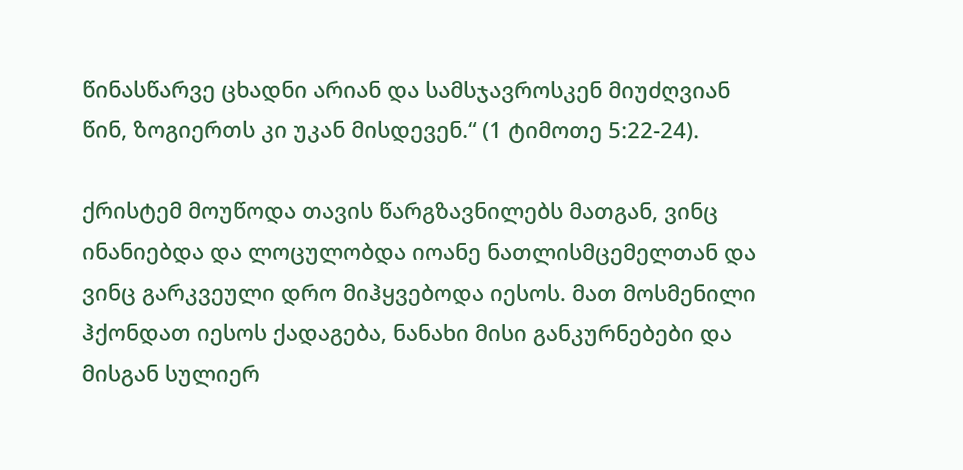წინასწარვე ცხადნი არიან და სამსჯავროსკენ მიუძღვიან წინ, ზოგიერთს კი უკან მისდევენ.“ (1 ტიმოთე 5:22-24).

ქრისტემ მოუწოდა თავის წარგზავნილებს მათგან, ვინც ინანიებდა და ლოცულობდა იოანე ნათლისმცემელთან და ვინც გარკვეული დრო მიჰყვებოდა იესოს. მათ მოსმენილი ჰქონდათ იესოს ქადაგება, ნანახი მისი განკურნებები და მისგან სულიერ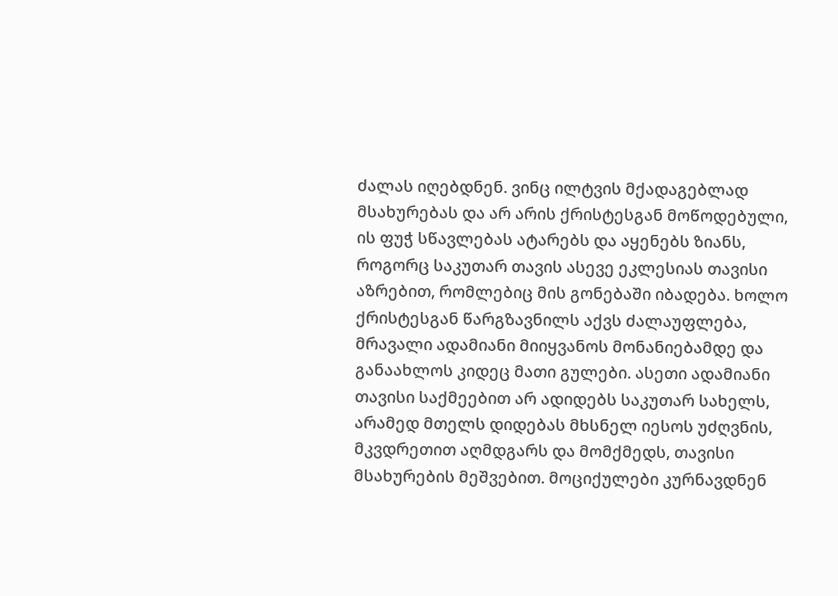ძალას იღებდნენ. ვინც ილტვის მქადაგებლად მსახურებას და არ არის ქრისტესგან მოწოდებული, ის ფუჭ სწავლებას ატარებს და აყენებს ზიანს, როგორც საკუთარ თავის ასევე ეკლესიას თავისი აზრებით, რომლებიც მის გონებაში იბადება. ხოლო ქრისტესგან წარგზავნილს აქვს ძალაუფლება, მრავალი ადამიანი მიიყვანოს მონანიებამდე და განაახლოს კიდეც მათი გულები. ასეთი ადამიანი თავისი საქმეებით არ ადიდებს საკუთარ სახელს, არამედ მთელს დიდებას მხსნელ იესოს უძღვნის, მკვდრეთით აღმდგარს და მომქმედს, თავისი მსახურების მეშვებით. მოციქულები კურნავდნენ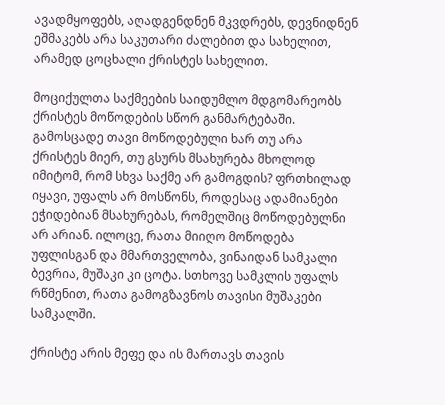ავადმყოფებს, აღადგენდნენ მკვდრებს, დევნიდნენ ეშმაკებს არა საკუთარი ძალებით და სახელით, არამედ ცოცხალი ქრისტეს სახელით.

მოციქულთა საქმეების საიდუმლო მდგომარეობს ქრისტეს მოწოდების სწორ განმარტებაში. გამოსცადე თავი მოწოდებული ხარ თუ არა ქრისტეს მიერ, თუ გსურს მსახურება მხოლოდ იმიტომ, რომ სხვა საქმე არ გამოგდის? ფრთხილად იყავი, უფალს არ მოსწონს, როდესაც ადამიანები ეჭიდებიან მსახურებას, რომელშიც მოწოდებულნი არ არიან. ილოცე, რათა მიიღო მოწოდება უფლისგან და მმართველობა, ვინაიდან სამკალი ბევრია, მუშაკი კი ცოტა. სთხოვე სამკლის უფალს რწმენით, რათა გამოგზავნოს თავისი მუშაკები სამკალში.

ქრისტე არის მეფე და ის მართავს თავის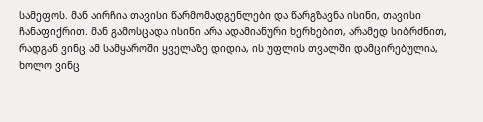სამეფოს. მან აირჩია თავისი წარმომადგენლები და წარგზავნა ისინი, თავისი ჩანაფიქრით. მან გამოსცადა ისინი არა ადამიანური ხერხებით, არამედ სიბრძნით, რადგან ვინც ამ სამყაროში ყველაზე დიდია, ის უფლის თვალში დამცირებულია, ხოლო ვინც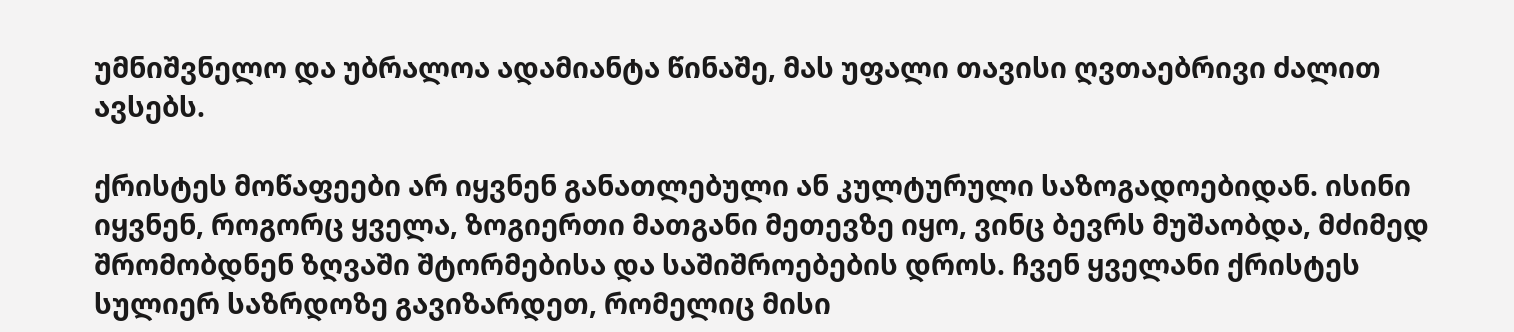უმნიშვნელო და უბრალოა ადამიანტა წინაშე, მას უფალი თავისი ღვთაებრივი ძალით ავსებს.

ქრისტეს მოწაფეები არ იყვნენ განათლებული ან კულტურული საზოგადოებიდან. ისინი იყვნენ, როგორც ყველა, ზოგიერთი მათგანი მეთევზე იყო, ვინც ბევრს მუშაობდა, მძიმედ შრომობდნენ ზღვაში შტორმებისა და საშიშროებების დროს. ჩვენ ყველანი ქრისტეს სულიერ საზრდოზე გავიზარდეთ, რომელიც მისი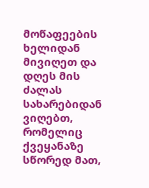მოწაფეების ხელიდან მივიღეთ და დღეს მის ძალას სახარებიდან ვიღებთ, რომელიც ქვეყანაზე სწორედ მათ,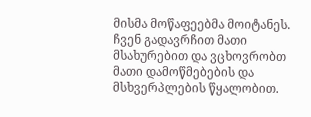მისმა მოწაფეებმა მოიტანეს. ჩვენ გადავრჩით მათი მსახურებით და ვცხოვრობთ მათი დამოწმებების და მსხვერპლების წყალობით.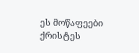ეს მოწაფეები ქრისტეს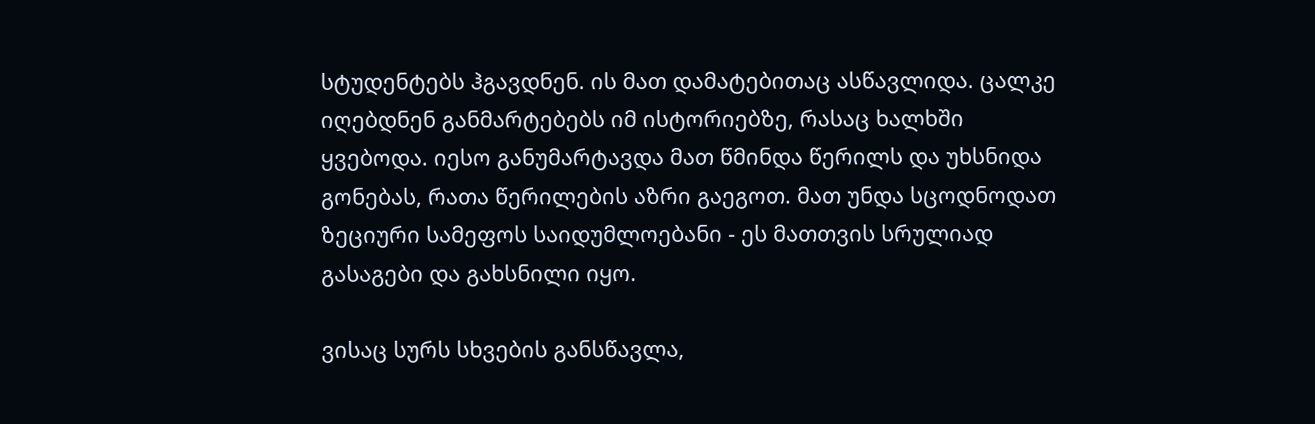სტუდენტებს ჰგავდნენ. ის მათ დამატებითაც ასწავლიდა. ცალკე იღებდნენ განმარტებებს იმ ისტორიებზე, რასაც ხალხში ყვებოდა. იესო განუმარტავდა მათ წმინდა წერილს და უხსნიდა გონებას, რათა წერილების აზრი გაეგოთ. მათ უნდა სცოდნოდათ ზეციური სამეფოს საიდუმლოებანი - ეს მათთვის სრულიად გასაგები და გახსნილი იყო.

ვისაც სურს სხვების განსწავლა,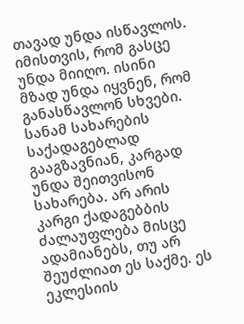თავად უნდა ისწავლოს. იმისთვის, რომ გასცე უნდა მიიღო. ისინი მზად უნდა იყვნენ, რომ განასწავლონ სხვები. სანამ სახარების საქადაგებლად გააგზავნიან, კარგად უნდა შეითვისონ სახარება. არ არის კარგი ქადაგებბის ძალაუფლება მისცე ადამიანებს, თუ არ შეუძლიათ ეს საქმე. ეს ეკლესიის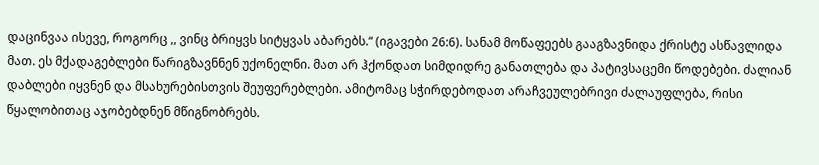დაცინვაა ისევე, როგორც ,, ვინც ბრიყვს სიტყვას აბარებს.“ (იგავები 26:6). სანამ მოწაფეებს გააგზავნიდა ქრისტე ასწავლიდა მათ. ეს მქადაგებლები წარიგზავნნენ უქონელნი. მათ არ ჰქონდათ სიმდიდრე განათლება და პატივსაცემი წოდებები. ძალიან დაბლები იყვნენ და მსახურებისთვის შეუფერებლები. ამიტომაც სჭირდებოდათ არაჩვეულებრივი ძალაუფლება, რისი წყალობითაც აჯობებდნენ მწიგნობრებს.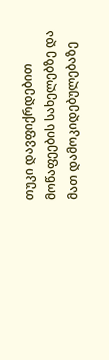თუკი დავფიქრდებით მოწაფეების სახელებზე და მათ დამოკიდებულებაზე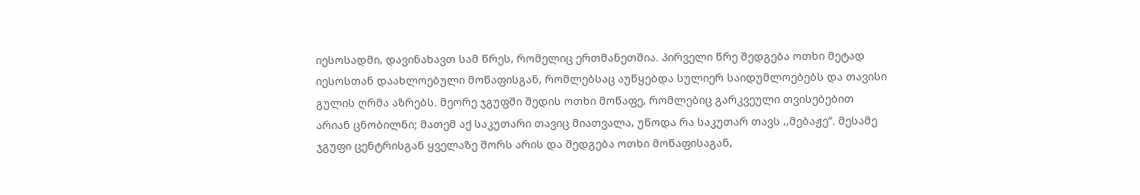იესოსადმი, დავინახავთ სამ წრეს, რომელიც ერთმანეთშია. პირველი წრე შედგება ოთხი მეტად იესოსთან დაახლოებული მოწაფისგან, რომლებსაც აუწყებდა სულიერ საიდუმლოებებს და თავისი გულის ღრმა აზრებს. მეორე ჯგუფში შედის ოთხი მოწაფე, რომლებიც გარკვეული თვისებებით არიან ცნობილნი; მათემ აქ საკუთარი თავიც მიათვალა, უწოდა რა საკუთარ თავს ,,მებაჟე“. მესამე ჯგუფი ცენტრისგან ყველაზე შორს არის და შედგება ოთხი მოწაფისაგან,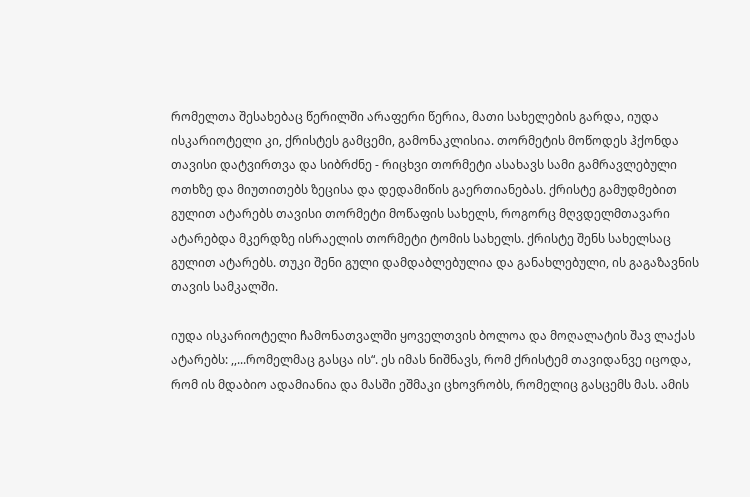რომელთა შესახებაც წერილში არაფერი წერია, მათი სახელების გარდა, იუდა ისკარიოტელი კი, ქრისტეს გამცემი, გამონაკლისია. თორმეტის მოწოდეს ჰქონდა თავისი დატვირთვა და სიბრძნე - რიცხვი თორმეტი ასახავს სამი გამრავლებული ოთხზე და მიუთითებს ზეცისა და დედამიწის გაერთიანებას. ქრისტე გამუდმებით გულით ატარებს თავისი თორმეტი მოწაფის სახელს, როგორც მღვდელმთავარი ატარებდა მკერდზე ისრაელის თორმეტი ტომის სახელს. ქრისტე შენს სახელსაც გულით ატარებს. თუკი შენი გული დამდაბლებულია და განახლებული, ის გაგაზავნის თავის სამკალში.

იუდა ისკარიოტელი ჩამონათვალში ყოველთვის ბოლოა და მოღალატის შავ ლაქას ატარებს: ,,...რომელმაც გასცა ის“. ეს იმას ნიშნავს, რომ ქრისტემ თავიდანვე იცოდა, რომ ის მდაბიო ადამიანია და მასში ეშმაკი ცხოვრობს, რომელიც გასცემს მას. ამის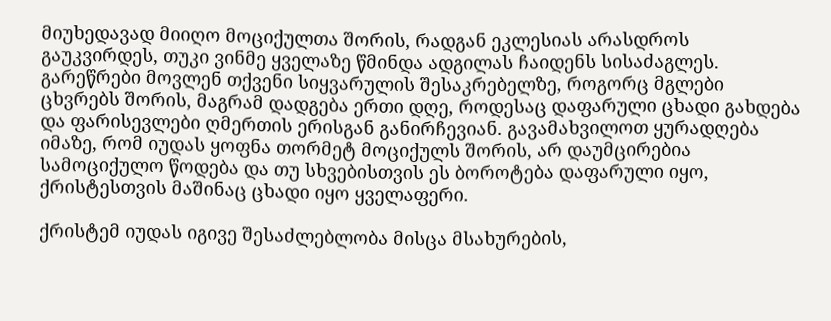მიუხედავად მიიღო მოციქულთა შორის, რადგან ეკლესიას არასდროს გაუკვირდეს, თუკი ვინმე ყველაზე წმინდა ადგილას ჩაიდენს სისაძაგლეს. გარეწრები მოვლენ თქვენი სიყვარულის შესაკრებელზე, როგორც მგლები ცხვრებს შორის, მაგრამ დადგება ერთი დღე, როდესაც დაფარული ცხადი გახდება და ფარისევლები ღმერთის ერისგან განირჩევიან. გავამახვილოთ ყურადღება იმაზე, რომ იუდას ყოფნა თორმეტ მოციქულს შორის, არ დაუმცირებია სამოციქულო წოდება და თუ სხვებისთვის ეს ბოროტება დაფარული იყო, ქრისტესთვის მაშინაც ცხადი იყო ყველაფერი.

ქრისტემ იუდას იგივე შესაძლებლობა მისცა მსახურების,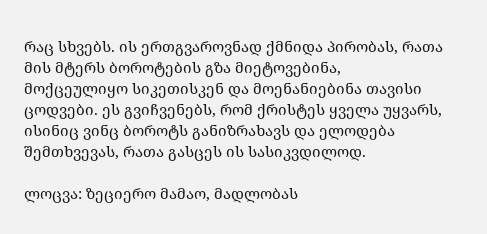რაც სხვებს. ის ერთგვაროვნად ქმნიდა პირობას, რათა მის მტერს ბოროტების გზა მიეტოვებინა, მოქცეულიყო სიკეთისკენ და მოენანიებინა თავისი ცოდვები. ეს გვიჩვენებს, რომ ქრისტეს ყველა უყვარს, ისინიც ვინც ბოროტს განიზრახავს და ელოდება შემთხვევას, რათა გასცეს ის სასიკვდილოდ.

ლოცვა: ზეციერო მამაო, მადლობას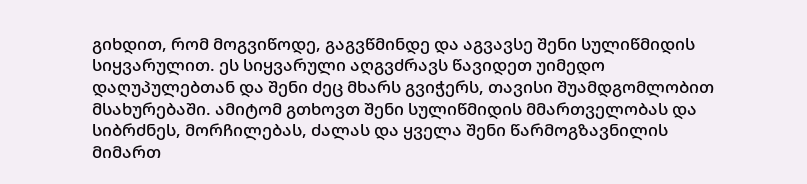გიხდით, რომ მოგვიწოდე, გაგვწმინდე და აგვავსე შენი სულიწმიდის სიყვარულით. ეს სიყვარული აღგვძრავს წავიდეთ უიმედო დაღუპულებთან და შენი ძეც მხარს გვიჭერს, თავისი შუამდგომლობით მსახურებაში. ამიტომ გთხოვთ შენი სულიწმიდის მმართველობას და სიბრძნეს, მორჩილებას, ძალას და ყველა შენი წარმოგზავნილის მიმართ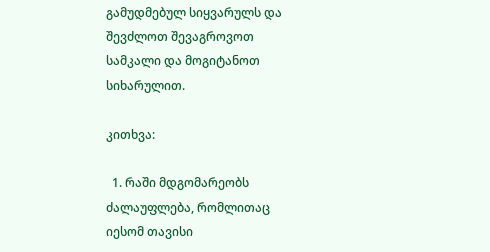გამუდმებულ სიყვარულს და შევძლოთ შევაგროვოთ სამკალი და მოგიტანოთ სიხარულით.

კითხვა:

  1. რაში მდგომარეობს ძალაუფლება, რომლითაც იესომ თავისი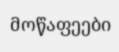მოწაფეები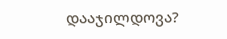დააჯილდოვა?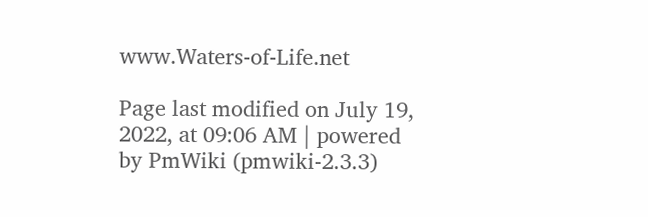www.Waters-of-Life.net

Page last modified on July 19, 2022, at 09:06 AM | powered by PmWiki (pmwiki-2.3.3)